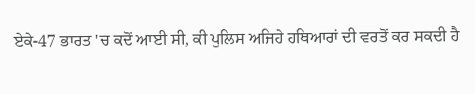ਏਕੇ-47 ਭਾਰਤ 'ਚ ਕਦੋਂ ਆਈ ਸੀ, ਕੀ ਪੁਲਿਸ ਅਜਿਹੇ ਹਥਿਆਰਾਂ ਦੀ ਵਰਤੋਂ ਕਰ ਸਕਦੀ ਹੈ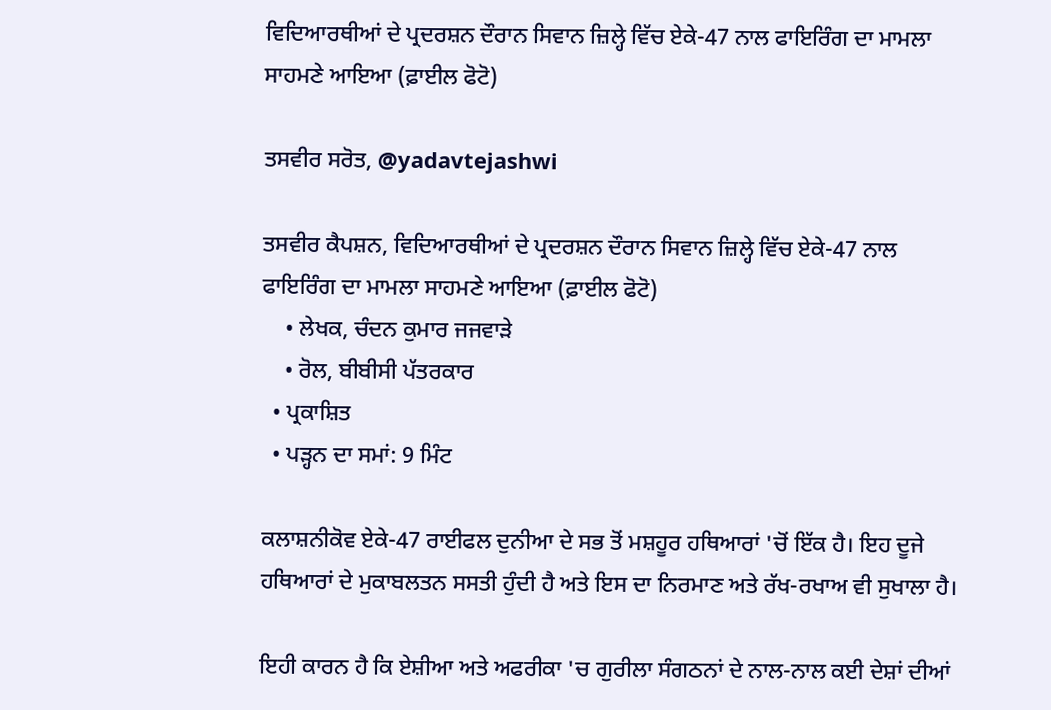ਵਿਦਿਆਰਥੀਆਂ ਦੇ ਪ੍ਰਦਰਸ਼ਨ ਦੌਰਾਨ ਸਿਵਾਨ ਜ਼ਿਲ੍ਹੇ ਵਿੱਚ ਏਕੇ-47 ਨਾਲ ਫਾਇਰਿੰਗ ਦਾ ਮਾਮਲਾ ਸਾਹਮਣੇ ਆਇਆ (ਫ਼ਾਈਲ ਫੋਟੋ)

ਤਸਵੀਰ ਸਰੋਤ, @yadavtejashwi

ਤਸਵੀਰ ਕੈਪਸ਼ਨ, ਵਿਦਿਆਰਥੀਆਂ ਦੇ ਪ੍ਰਦਰਸ਼ਨ ਦੌਰਾਨ ਸਿਵਾਨ ਜ਼ਿਲ੍ਹੇ ਵਿੱਚ ਏਕੇ-47 ਨਾਲ ਫਾਇਰਿੰਗ ਦਾ ਮਾਮਲਾ ਸਾਹਮਣੇ ਆਇਆ (ਫ਼ਾਈਲ ਫੋਟੋ)
    • ਲੇਖਕ, ਚੰਦਨ ਕੁਮਾਰ ਜਜਵਾੜੇ
    • ਰੋਲ, ਬੀਬੀਸੀ ਪੱਤਰਕਾਰ
  • ਪ੍ਰਕਾਸ਼ਿਤ
  • ਪੜ੍ਹਨ ਦਾ ਸਮਾਂ: 9 ਮਿੰਟ

ਕਲਾਸ਼ਨੀਕੋਵ ਏਕੇ-47 ਰਾਈਫਲ ਦੁਨੀਆ ਦੇ ਸਭ ਤੋਂ ਮਸ਼ਹੂਰ ਹਥਿਆਰਾਂ 'ਚੋਂ ਇੱਕ ਹੈ। ਇਹ ਦੂਜੇ ਹਥਿਆਰਾਂ ਦੇ ਮੁਕਾਬਲਤਨ ਸਸਤੀ ਹੁੰਦੀ ਹੈ ਅਤੇ ਇਸ ਦਾ ਨਿਰਮਾਣ ਅਤੇ ਰੱਖ-ਰਖਾਅ ਵੀ ਸੁਖਾਲਾ ਹੈ।

ਇਹੀ ਕਾਰਨ ਹੈ ਕਿ ਏਸ਼ੀਆ ਅਤੇ ਅਫਰੀਕਾ 'ਚ ਗੁਰੀਲਾ ਸੰਗਠਨਾਂ ਦੇ ਨਾਲ-ਨਾਲ ਕਈ ਦੇਸ਼ਾਂ ਦੀਆਂ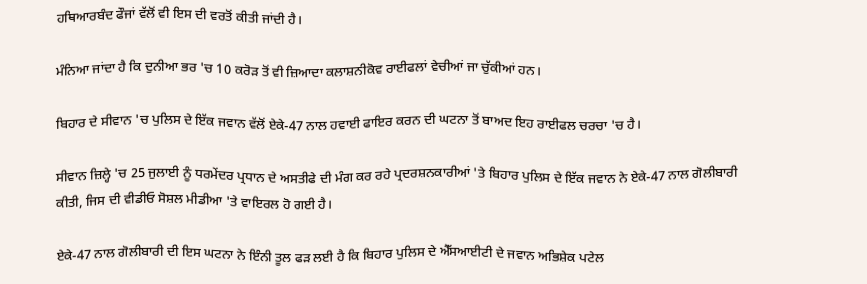ਹਥਿਆਰਬੰਦ ਫੌਜਾਂ ਵੱਲੋਂ ਵੀ ਇਸ ਦੀ ਵਰਤੋਂ ਕੀਤੀ ਜਾਂਦੀ ਹੈ।

ਮੰਨਿਆ ਜਾਂਦਾ ਹੈ ਕਿ ਦੁਨੀਆ ਭਰ 'ਚ 10 ਕਰੋੜ ਤੋਂ ਵੀ ਜ਼ਿਆਦਾ ਕਲਾਸ਼ਨੀਕੋਵ ਰਾਈਫਲਾਂ ਵੇਚੀਆਂ ਜਾ ਚੁੱਕੀਆਂ ਹਨ।

ਬਿਹਾਰ ਦੇ ਸੀਵਾਨ 'ਚ ਪੁਲਿਸ ਦੇ ਇੱਕ ਜਵਾਨ ਵੱਲੋਂ ਏਕੇ-47 ਨਾਲ ਹਵਾਈ ਫਾਇਰ ਕਰਨ ਦੀ ਘਟਨਾ ਤੋਂ ਬਾਅਦ ਇਹ ਰਾਈਫਲ ਚਰਚਾ 'ਚ ਹੈ।

ਸੀਵਾਨ ਜ਼ਿਲ੍ਹੇ 'ਚ 25 ਜੁਲਾਈ ਨੂੰ ਧਰਮੇਂਦਰ ਪ੍ਰਧਾਨ ਦੇ ਅਸਤੀਫੇ ਦੀ ਮੰਗ ਕਰ ਰਹੇ ਪ੍ਰਦਰਸ਼ਨਕਾਰੀਆਂ 'ਤੇ ਬਿਹਾਰ ਪੁਲਿਸ ਦੇ ਇੱਕ ਜਵਾਨ ਨੇ ਏਕੇ-47 ਨਾਲ ਗੋਲੀਬਾਰੀ ਕੀਤੀ, ਜਿਸ ਦੀ ਵੀਡੀਓ ਸੋਸ਼ਲ ਮੀਡੀਆ 'ਤੇ ਵਾਇਰਲ ਹੋ ਗਈ ਹੈ।

ਏਕੇ-47 ਨਾਲ ਗੋਲੀਬਾਰੀ ਦੀ ਇਸ ਘਟਨਾ ਨੇ ਇੰਨੀ ਤੂਲ ਫੜ ਲਈ ਹੈ ਕਿ ਬਿਹਾਰ ਪੁਲਿਸ ਦੇ ਐੱਸਆਈਟੀ ਦੇ ਜਵਾਨ ਅਭਿਸ਼ੇਕ ਪਟੇਲ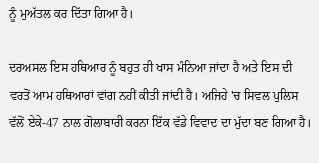ਨੂੰ ਮੁਅੱਤਲ ਕਰ ਦਿੱਤਾ ਗਿਆ ਹੈ।

ਦਰਅਸਲ ਇਸ ਹਥਿਆਰ ਨੂੰ ਬਹੁਤ ਹੀ ਖਾਸ ਮੰਨਿਆ ਜਾਂਦਾ ਹੈ ਅਤੇ ਇਸ ਦੀ ਵਰਤੋਂ ਆਮ ਹਥਿਆਰਾਂ ਵਾਂਗ ਨਹੀਂ ਕੀਤੀ ਜਾਂਦੀ ਹੈ। ਅਜਿਹੇ 'ਚ ਸਿਵਲ ਪੁਲਿਸ ਵੱਲੋਂ ਏਕੇ-47 ਨਾਲ ਗੋਲਾਬਾਰੀ ਕਰਨਾ ਇੱਕ ਵੱਡੇ ਵਿਵਾਦ ਦਾ ਮੁੱਦਾ ਬਣ ਗਿਆ ਹੈ।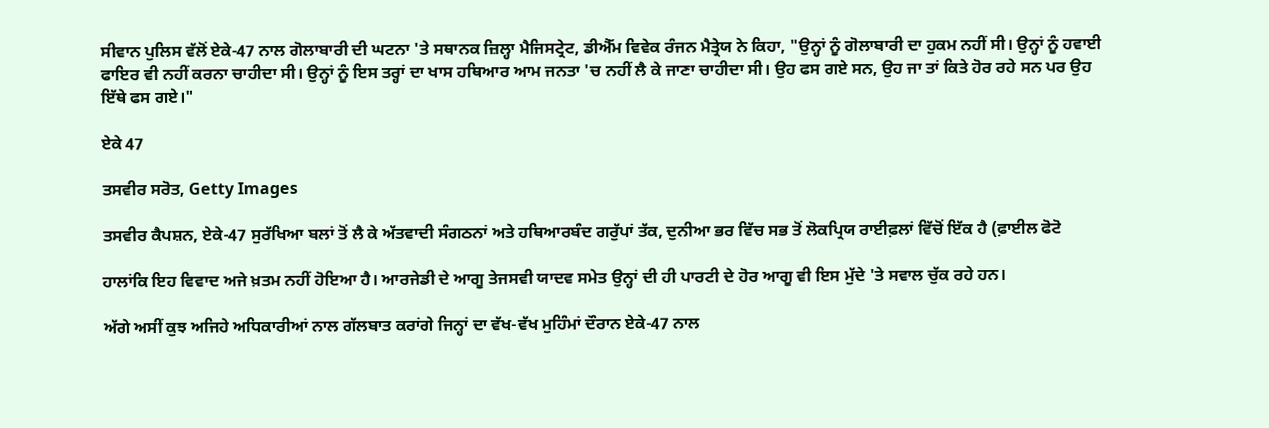ਸੀਵਾਨ ਪੁਲਿਸ ਵੱਲੋਂ ਏਕੇ-47 ਨਾਲ ਗੋਲਾਬਾਰੀ ਦੀ ਘਟਨਾ 'ਤੇ ਸਥਾਨਕ ਜ਼ਿਲ੍ਹਾ ਮੈਜਿਸਟ੍ਰੇਟ, ਡੀਐੱਮ ਵਿਵੇਕ ਰੰਜਨ ਮੈਤ੍ਰੇਯ ਨੇ ਕਿਹਾ, "ਉਨ੍ਹਾਂ ਨੂੰ ਗੋਲਾਬਾਰੀ ਦਾ ਹੁਕਮ ਨਹੀਂ ਸੀ। ਉਨ੍ਹਾਂ ਨੂੰ ਹਵਾਈ ਫਾਇਰ ਵੀ ਨਹੀਂ ਕਰਨਾ ਚਾਹੀਦਾ ਸੀ। ਉਨ੍ਹਾਂ ਨੂੰ ਇਸ ਤਰ੍ਹਾਂ ਦਾ ਖਾਸ ਹਥਿਆਰ ਆਮ ਜਨਤਾ 'ਚ ਨਹੀਂ ਲੈ ਕੇ ਜਾਣਾ ਚਾਹੀਦਾ ਸੀ। ਉਹ ਫਸ ਗਏ ਸਨ, ਉਹ ਜਾ ਤਾਂ ਕਿਤੇ ਹੋਰ ਰਹੇ ਸਨ ਪਰ ਉਹ ਇੱਥੇ ਫਸ ਗਏ।"

ਏਕੇ 47

ਤਸਵੀਰ ਸਰੋਤ, Getty Images

ਤਸਵੀਰ ਕੈਪਸ਼ਨ, ਏਕੇ-47 ਸੁਰੱਖਿਆ ਬਲਾਂ ਤੋਂ ਲੈ ਕੇ ਅੱਤਵਾਦੀ ਸੰਗਠਨਾਂ ਅਤੇ ਹਥਿਆਰਬੰਦ ਗਰੁੱਪਾਂ ਤੱਕ, ਦੁਨੀਆ ਭਰ ਵਿੱਚ ਸਭ ਤੋਂ ਲੋਕਪ੍ਰਿਯ ਰਾਈਫ਼ਲਾਂ ਵਿੱਚੋਂ ਇੱਕ ਹੈ (ਫ਼ਾਈਲ ਫੋਟੋ

ਹਾਲਾਂਕਿ ਇਹ ਵਿਵਾਦ ਅਜੇ ਖ਼ਤਮ ਨਹੀਂ ਹੋਇਆ ਹੈ। ਆਰਜੇਡੀ ਦੇ ਆਗੂ ਤੇਜਸਵੀ ਯਾਦਵ ਸਮੇਤ ਉਨ੍ਹਾਂ ਦੀ ਹੀ ਪਾਰਟੀ ਦੇ ਹੋਰ ਆਗੂ ਵੀ ਇਸ ਮੁੱਦੇ 'ਤੇ ਸਵਾਲ ਚੁੱਕ ਰਹੇ ਹਨ।

ਅੱਗੇ ਅਸੀਂ ਕੁਝ ਅਜਿਹੇ ਅਧਿਕਾਰੀਆਂ ਨਾਲ ਗੱਲਬਾਤ ਕਰਾਂਗੇ ਜਿਨ੍ਹਾਂ ਦਾ ਵੱਖ-ਵੱਖ ਮੁਹਿੰਮਾਂ ਦੌਰਾਨ ਏਕੇ-47 ਨਾਲ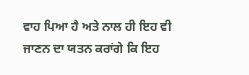ਵਾਹ ਪਿਆ ਹੈ ਅਤੇ ਨਾਲ ਹੀ ਇਹ ਵੀ ਜਾਣਨ ਦਾ ਯਤਨ ਕਰਾਂਗੇ ਕਿ ਇਹ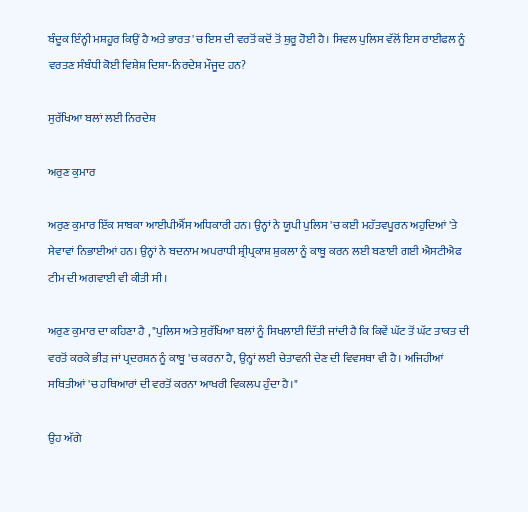ਬੰਦੂਕ ਇੰਨ੍ਹੀ ਮਸ਼ਹੂਰ ਕਿਉਂ ਹੈ ਅਤੇ ਭਾਰਤ 'ਚ ਇਸ ਦੀ ਵਰਤੋਂ ਕਦੋਂ ਤੋਂ ਸ਼ੁਰੂ ਹੋਈ ਹੈ। ਸਿਵਲ ਪੁਲਿਸ ਵੱਲੋਂ ਇਸ ਰਾਈਫਲ ਨੂੰ ਵਰਤਣ ਸੰਬੰਧੀ ਕੋਈ ਵਿਸ਼ੇਸ਼ ਦਿਸ਼ਾ-ਨਿਰਦੇਸ਼ ਮੌਜੂਦ ਹਨ?

ਸੁਰੱਖਿਆ ਬਲਾਂ ਲਈ ਨਿਰਦੇਸ਼

ਅਰੁਣ ਕੁਮਾਰ

ਅਰੁਣ ਕੁਮਾਰ ਇੱਕ ਸਾਬਕਾ ਆਈਪੀਐੱਸ ਅਧਿਕਾਰੀ ਹਨ। ਉਨ੍ਹਾਂ ਨੇ ਯੂਪੀ ਪੁਲਿਸ 'ਚ ਕਈ ਮਹੱਤਵਪੂਰਨ ਅਹੁਦਿਆਂ 'ਤੇ ਸੇਵਾਵਾਂ ਨਿਭਾਈਆਂ ਹਨ। ਉਨ੍ਹਾਂ ਨੇ ਬਦਨਾਮ ਅਪਰਾਧੀ ਸ਼੍ਰੀਪ੍ਰਕਾਸ਼ ਸ਼ੁਕਲਾ ਨੂੰ ਕਾਬੂ ਕਰਨ ਲਈ ਬਣਾਈ ਗਈ ਐਸਟੀਐਫ ਟੀਮ ਦੀ ਅਗਵਾਈ ਵੀ ਕੀਤੀ ਸੀ।

ਅਰੁਣ ਕੁਮਾਰ ਦਾ ਕਹਿਣਾ ਹੈ , "ਪੁਲਿਸ ਅਤੇ ਸੁਰੱਖਿਆ ਬਲਾਂ ਨੂੰ ਸਿਖਲਾਈ ਦਿੱਤੀ ਜਾਂਦੀ ਹੈ ਕਿ ਕਿਵੇਂ ਘੱਟ ਤੋਂ ਘੱਟ ਤਾਕਤ ਦੀ ਵਰਤੋਂ ਕਰਕੇ ਭੀੜ ਜਾਂ ਪ੍ਰਦਰਸ਼ਨ ਨੂੰ ਕਾਬੂ 'ਚ ਕਰਨਾ ਹੈ, ਉਨ੍ਹਾਂ ਲਈ ਚੇਤਾਵਨੀ ਦੇਣ ਦੀ ਵਿਵਸਥਾ ਵੀ ਹੈ। ਅਜਿਹੀਆਂ ਸਥਿਤੀਆਂ 'ਚ ਹਥਿਆਰਾਂ ਦੀ ਵਰਤੋਂ ਕਰਨਾ ਆਖਰੀ ਵਿਕਲਪ ਹੁੰਦਾ ਹੈ।"

ਉਹ ਅੱਗੇ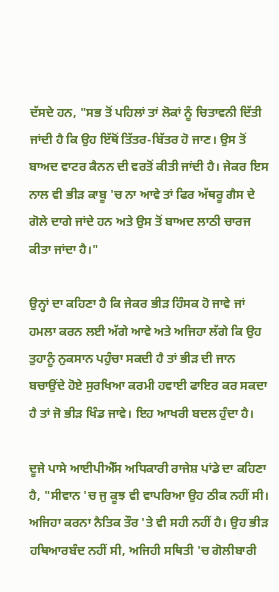ਦੱਸਦੇ ਹਨ, "ਸਭ ਤੋਂ ਪਹਿਲਾਂ ਤਾਂ ਲੋਕਾਂ ਨੂੰ ਚਿਤਾਵਨੀ ਦਿੱਤੀ ਜਾਂਦੀ ਹੈ ਕਿ ਉਹ ਇੱਥੋਂ ਤਿੱਤਰ-ਬਿੱਤਰ ਹੋ ਜਾਣ। ਉਸ ਤੋਂ ਬਾਅਦ ਵਾਟਰ ਕੈਨਨ ਦੀ ਵਰਤੋਂ ਕੀਤੀ ਜਾਂਦੀ ਹੈ। ਜੇਕਰ ਇਸ ਨਾਲ ਵੀ ਭੀੜ ਕਾਬੂ 'ਚ ਨਾ ਆਵੇ ਤਾਂ ਫਿਰ ਅੱਥਰੂ ਗੈਸ ਦੇ ਗੋਲੇ ਦਾਗੇ ਜਾਂਦੇ ਹਨ ਅਤੇ ਉਸ ਤੋਂ ਬਾਅਦ ਲਾਠੀ ਚਾਰਜ ਕੀਤਾ ਜਾਂਦਾ ਹੈ।"

ਉਨ੍ਹਾਂ ਦਾ ਕਹਿਣਾ ਹੈ ਕਿ ਜੇਕਰ ਭੀੜ ਹਿੰਸਕ ਹੋ ਜਾਵੇ ਜਾਂ ਹਮਲਾ ਕਰਨ ਲਈ ਅੱਗੇ ਆਵੇ ਅਤੇ ਅਜਿਹਾ ਲੱਗੇ ਕਿ ਉਹ ਤੁਹਾਨੂੰ ਨੁਕਸਾਨ ਪਹੁੰਚਾ ਸਕਦੀ ਹੈ ਤਾਂ ਭੀੜ ਦੀ ਜਾਨ ਬਚਾਉਂਦੇ ਹੋਏ ਸੁਰਖਿਆ ਕਰਮੀ ਹਵਾਈ ਫਾਇਰ ਕਰ ਸਕਦਾ ਹੈ ਤਾਂ ਜੋ ਭੀੜ ਖਿੰਡ ਜਾਵੇ। ਇਹ ਆਖਰੀ ਬਦਲ ਹੁੰਦਾ ਹੈ।

ਦੂਜੇ ਪਾਸੇ ਆਈਪੀਐੱਸ ਅਧਿਕਾਰੀ ਰਾਜੇਸ਼ ਪਾਂਡੇ ਦਾ ਕਹਿਣਾ ਹੈ, "ਸੀਵਾਨ 'ਚ ਜੁ ਕੂਝ ਵੀ ਵਾਪਰਿਆ ਉਹ ਠੀਕ ਨਹੀਂ ਸੀ। ਅਜਿਹਾ ਕਰਨਾ ਨੈਤਿਕ ਤੌਰ 'ਤੇ ਵੀ ਸਹੀ ਨਹੀਂ ਹੈ। ਉਹ ਭੀੜ ਹਥਿਆਰਬੰਦ ਨਹੀਂ ਸੀ, ਅਜਿਹੀ ਸਥਿਤੀ 'ਚ ਗੋਲੀਬਾਰੀ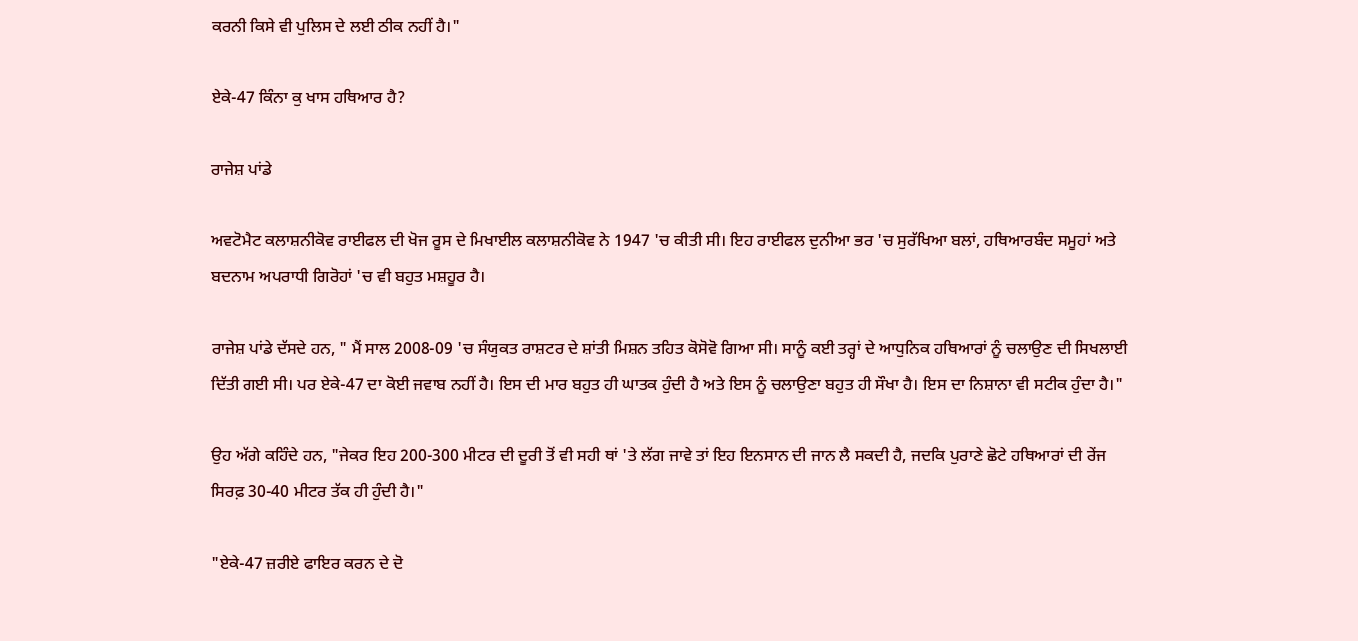ਕਰਨੀ ਕਿਸੇ ਵੀ ਪੁਲਿਸ ਦੇ ਲਈ ਠੀਕ ਨਹੀਂ ਹੈ।"

ਏਕੇ-47 ਕਿੰਨਾ ਕੁ ਖਾਸ ਹਥਿਆਰ ਹੈ?

ਰਾਜੇਸ਼ ਪਾਂਡੇ

ਅਵਟੋਮੈਟ ਕਲਾਸ਼ਨੀਕੋਵ ਰਾਈਫਲ ਦੀ ਖੋਜ ਰੂਸ ਦੇ ਮਿਖਾਈਲ ਕਲਾਸ਼ਨੀਕੋਵ ਨੇ 1947 'ਚ ਕੀਤੀ ਸੀ। ਇਹ ਰਾਈਫਲ ਦੁਨੀਆ ਭਰ 'ਚ ਸੁਰੱਖਿਆ ਬਲਾਂ, ਹਥਿਆਰਬੰਦ ਸਮੂਹਾਂ ਅਤੇ ਬਦਨਾਮ ਅਪਰਾਧੀ ਗਿਰੋਹਾਂ 'ਚ ਵੀ ਬਹੁਤ ਮਸ਼ਹੂਰ ਹੈ।

ਰਾਜੇਸ਼ ਪਾਂਡੇ ਦੱਸਦੇ ਹਨ, " ਮੈਂ ਸਾਲ 2008-09 'ਚ ਸੰਯੁਕਤ ਰਾਸ਼ਟਰ ਦੇ ਸ਼ਾਂਤੀ ਮਿਸ਼ਨ ਤਹਿਤ ਕੋਸੋਵੋ ਗਿਆ ਸੀ। ਸਾਨੂੰ ਕਈ ਤਰ੍ਹਾਂ ਦੇ ਆਧੁਨਿਕ ਹਥਿਆਰਾਂ ਨੂੰ ਚਲਾਉਣ ਦੀ ਸਿਖਲਾਈ ਦਿੱਤੀ ਗਈ ਸੀ। ਪਰ ਏਕੇ-47 ਦਾ ਕੋਈ ਜਵਾਬ ਨਹੀਂ ਹੈ। ਇਸ ਦੀ ਮਾਰ ਬਹੁਤ ਹੀ ਘਾਤਕ ਹੁੰਦੀ ਹੈ ਅਤੇ ਇਸ ਨੂੰ ਚਲਾਉਣਾ ਬਹੁਤ ਹੀ ਸੌਖਾ ਹੈ। ਇਸ ਦਾ ਨਿਸ਼ਾਨਾ ਵੀ ਸਟੀਕ ਹੁੰਦਾ ਹੈ।"

ਉਹ ਅੱਗੇ ਕਹਿੰਦੇ ਹਨ, "ਜੇਕਰ ਇਹ 200-300 ਮੀਟਰ ਦੀ ਦੂਰੀ ਤੋਂ ਵੀ ਸਹੀ ਥਾਂ 'ਤੇ ਲੱਗ ਜਾਵੇ ਤਾਂ ਇਹ ਇਨਸਾਨ ਦੀ ਜਾਨ ਲੈ ਸਕਦੀ ਹੈ, ਜਦਕਿ ਪੁਰਾਣੇ ਛੋਟੇ ਹਥਿਆਰਾਂ ਦੀ ਰੇਂਜ ਸਿਰਫ਼ 30-40 ਮੀਟਰ ਤੱਕ ਹੀ ਹੁੰਦੀ ਹੈ।"

"ਏਕੇ-47 ਜ਼ਰੀਏ ਫਾਇਰ ਕਰਨ ਦੇ ਦੋ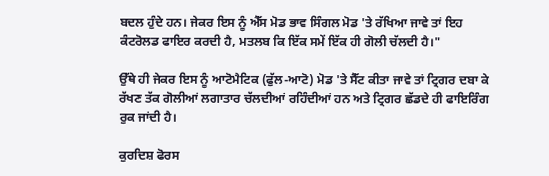ਬਦਲ ਹੁੰਦੇ ਹਨ। ਜੇਕਰ ਇਸ ਨੂੰ ਐੱਸ ਮੋਡ ਭਾਵ ਸਿੰਗਲ ਮੋਡ 'ਤੇ ਰੱਖਿਆ ਜਾਵੇ ਤਾਂ ਇਹ ਕੰਟਰੋਲਡ ਫਾਇਰ ਕਰਦੀ ਹੈ, ਮਤਲਬ ਕਿ ਇੱਕ ਸਮੇਂ ਇੱਕ ਹੀ ਗੋਲੀ ਚੱਲਦੀ ਹੈ।"

ਉੱਥੇ ਹੀ ਜੇਕਰ ਇਸ ਨੂੰ ਆਟੋਮੈਟਿਕ (ਫੁੱਲ-ਆਟੋ) ਮੋਡ 'ਤੇ ਸੈੱਟ ਕੀਤਾ ਜਾਵੇ ਤਾਂ ਟ੍ਰਿਗਰ ਦਬਾ ਕੇ ਰੱਖਣ ਤੱਕ ਗੋਲੀਆਂ ਲਗਾਤਾਰ ਚੱਲਦੀਆਂ ਰਹਿੰਦੀਆਂ ਹਨ ਅਤੇ ਟ੍ਰਿਗਰ ਛੱਡਦੇ ਹੀ ਫਾਇਰਿੰਗ ਰੁਕ ਜਾਂਦੀ ਹੈ।

ਕੁਰਦਿਸ਼ ਫੋਰਸ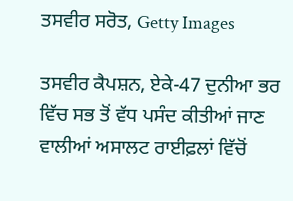ਤਸਵੀਰ ਸਰੋਤ, Getty Images

ਤਸਵੀਰ ਕੈਪਸ਼ਨ, ਏਕੇ-47 ਦੁਨੀਆ ਭਰ ਵਿੱਚ ਸਭ ਤੋਂ ਵੱਧ ਪਸੰਦ ਕੀਤੀਆਂ ਜਾਣ ਵਾਲੀਆਂ ਅਸਾਲਟ ਰਾਈਫ਼ਲਾਂ ਵਿੱਚੋਂ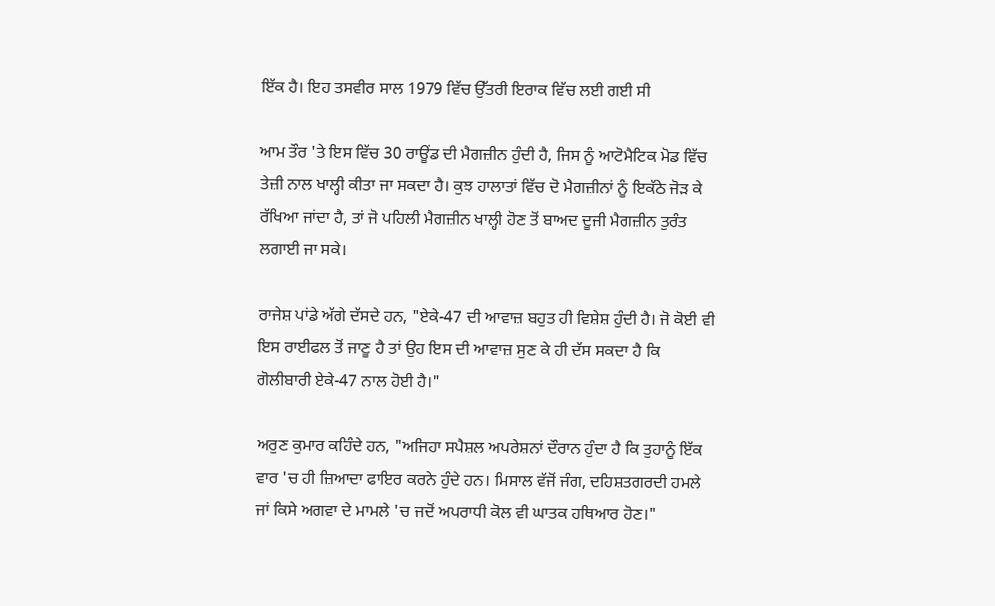ਇੱਕ ਹੈ। ਇਹ ਤਸਵੀਰ ਸਾਲ 1979 ਵਿੱਚ ਉੱਤਰੀ ਇਰਾਕ ਵਿੱਚ ਲਈ ਗਈ ਸੀ

ਆਮ ਤੌਰ 'ਤੇ ਇਸ ਵਿੱਚ 30 ਰਾਊਂਡ ਦੀ ਮੈਗਜ਼ੀਨ ਹੁੰਦੀ ਹੈ, ਜਿਸ ਨੂੰ ਆਟੋਮੈਟਿਕ ਮੋਡ ਵਿੱਚ ਤੇਜ਼ੀ ਨਾਲ ਖਾਲ੍ਹੀ ਕੀਤਾ ਜਾ ਸਕਦਾ ਹੈ। ਕੁਝ ਹਾਲਾਤਾਂ ਵਿੱਚ ਦੋ ਮੈਗਜ਼ੀਨਾਂ ਨੂੰ ਇਕੱਠੇ ਜੋੜ ਕੇ ਰੱਖਿਆ ਜਾਂਦਾ ਹੈ, ਤਾਂ ਜੋ ਪਹਿਲੀ ਮੈਗਜ਼ੀਨ ਖਾਲ੍ਹੀ ਹੋਣ ਤੋਂ ਬਾਅਦ ਦੂਜੀ ਮੈਗਜ਼ੀਨ ਤੁਰੰਤ ਲਗਾਈ ਜਾ ਸਕੇ।

ਰਾਜੇਸ਼ ਪਾਂਡੇ ਅੱਗੇ ਦੱਸਦੇ ਹਨ, "ਏਕੇ-47 ਦੀ ਆਵਾਜ਼ ਬਹੁਤ ਹੀ ਵਿਸ਼ੇਸ਼ ਹੁੰਦੀ ਹੈ। ਜੋ ਕੋਈ ਵੀ ਇਸ ਰਾਈਫਲ ਤੋਂ ਜਾਣੂ ਹੈ ਤਾਂ ਉਹ ਇਸ ਦੀ ਆਵਾਜ਼ ਸੁਣ ਕੇ ਹੀ ਦੱਸ ਸਕਦਾ ਹੈ ਕਿ ਗੋਲੀਬਾਰੀ ਏਕੇ-47 ਨਾਲ ਹੋਈ ਹੈ।"

ਅਰੁਣ ਕੁਮਾਰ ਕਹਿੰਦੇ ਹਨ, "ਅਜਿਹਾ ਸਪੈਸ਼ਲ ਅਪਰੇਸ਼ਨਾਂ ਦੌਰਾਨ ਹੁੰਦਾ ਹੈ ਕਿ ਤੁਹਾਨੂੰ ਇੱਕ ਵਾਰ 'ਚ ਹੀ ਜ਼ਿਆਦਾ ਫਾਇਰ ਕਰਨੇ ਹੁੰਦੇ ਹਨ। ਮਿਸਾਲ ਵੱਜੋਂ ਜੰਗ, ਦਹਿਸ਼ਤਗਰਦੀ ਹਮਲੇ ਜਾਂ ਕਿਸੇ ਅਗਵਾ ਦੇ ਮਾਮਲੇ 'ਚ ਜਦੋਂ ਅਪਰਾਧੀ ਕੋਲ ਵੀ ਘਾਤਕ ਹਥਿਆਰ ਹੋਣ।"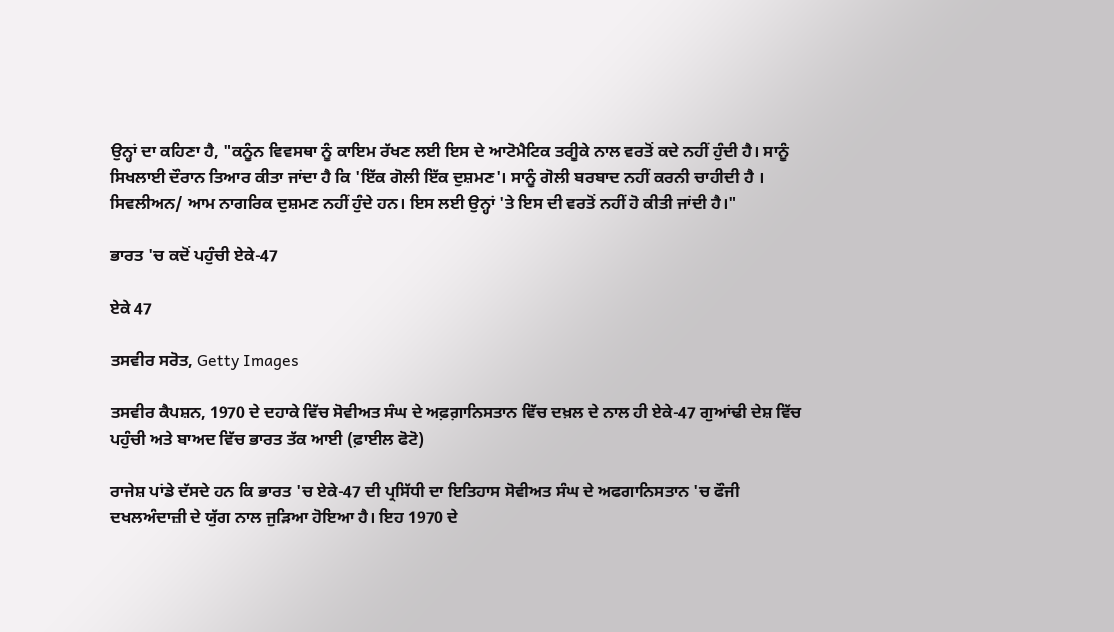ਉਨ੍ਹਾਂ ਦਾ ਕਹਿਣਾ ਹੈ, "ਕਨੂੰਨ ਵਿਵਸਥਾ ਨੂੰ ਕਾਇਮ ਰੱਖਣ ਲਈ ਇਸ ਦੇ ਆਟੋਮੈਟਿਕ ਤਰੀੂਕੇ ਨਾਲ ਵਰਤੋਂ ਕਦੇ ਨਹੀਂ ਹੁੰਦੀ ਹੈ। ਸਾਨੂੰ ਸਿਖਲਾਈ ਦੌਰਾਨ ਤਿਆਰ ਕੀਤਾ ਜਾਂਦਾ ਹੈ ਕਿ 'ਇੱਕ ਗੋਲੀ ਇੱਕ ਦੁਸ਼ਮਣ'। ਸਾਨੂੰ ਗੋਲੀ ਬਰਬਾਦ ਨਹੀਂ ਕਰਨੀ ਚਾਹੀਦੀ ਹੈ । ਸਿਵਲੀਅਨ/ ਆਮ ਨਾਗਰਿਕ ਦੁਸ਼ਮਣ ਨਹੀਂ ਹੁੰਦੇ ਹਨ। ਇਸ ਲਈ ਉਨ੍ਹਾਂ 'ਤੇ ਇਸ ਦੀ ਵਰਤੋਂ ਨਹੀਂ ਹੋ ਕੀਤੀ ਜਾਂਦੀ ਹੈ।"

ਭਾਰਤ 'ਚ ਕਦੋਂ ਪਹੁੰਚੀ ਏਕੇ-47

ਏਕੇ 47

ਤਸਵੀਰ ਸਰੋਤ, Getty Images

ਤਸਵੀਰ ਕੈਪਸ਼ਨ, 1970 ਦੇ ਦਹਾਕੇ ਵਿੱਚ ਸੋਵੀਅਤ ਸੰਘ ਦੇ ਅਫ਼ਗ਼ਾਨਿਸਤਾਨ ਵਿੱਚ ਦਖ਼ਲ ਦੇ ਨਾਲ ਹੀ ਏਕੇ-47 ਗੁਆਂਢੀ ਦੇਸ਼ ਵਿੱਚ ਪਹੁੰਚੀ ਅਤੇ ਬਾਅਦ ਵਿੱਚ ਭਾਰਤ ਤੱਕ ਆਈ (ਫ਼ਾਈਲ ਫੋਟੋ)

ਰਾਜੇਸ਼ ਪਾਂਡੇ ਦੱਸਦੇ ਹਨ ਕਿ ਭਾਰਤ 'ਚ ਏਕੇ-47 ਦੀ ਪ੍ਰਸਿੱਧੀ ਦਾ ਇਤਿਹਾਸ ਸੋਵੀਅਤ ਸੰਘ ਦੇ ਅਫਗਾਨਿਸਤਾਨ 'ਚ ਫੌਜੀ ਦਖਲਅੰਦਾਜ਼ੀ ਦੇ ਯੁੱਗ ਨਾਲ ਜੁੜਿਆ ਹੋਇਆ ਹੈ। ਇਹ 1970 ਦੇ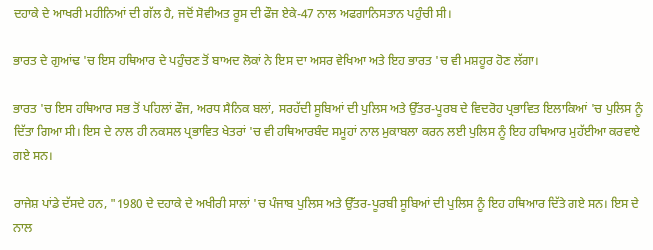ਦਹਾਕੇ ਦੇ ਆਖਰੀ ਮਹੀਨਿਆਂ ਦੀ ਗੱਲ ਹੈ, ਜਦੋਂ ਸੋਵੀਅਤ ਰੂਸ ਦੀ ਫੌਜ ਏਕੇ-47 ਨਾਲ ਅਫਗਾਨਿਸਤਾਨ ਪਹੁੰਚੀ ਸੀ।

ਭਾਰਤ ਦੇ ਗੁਆਂਢ 'ਚ ਇਸ ਹਥਿਆਰ ਦੇ ਪਹੁੰਚਣ ਤੋਂ ਬਾਅਦ ਲੋਕਾਂ ਨੇ ਇਸ ਦਾ ਅਸਰ ਵੇਖਿਆ ਅਤੇ ਇਹ ਭਾਰਤ 'ਚ ਵੀ ਮਸ਼ਹੂਰ ਹੋਣ ਲੱਗਾ।

ਭਾਰਤ 'ਚ ਇਸ ਹਥਿਆਰ ਸਭ ਤੋਂ ਪਹਿਲਾਂ ਫੌਜ, ਅਰਧ ਸੈਨਿਕ ਬਲਾਂ, ਸਰਹੱਦੀ ਸੂਬਿਆਂ ਦੀ ਪੁਲਿਸ ਅਤੇ ਉੱਤਰ-ਪੂਰਬ ਦੇ ਵਿਦਰੋਹ ਪ੍ਰਭਾਵਿਤ ਇਲਾਕਿਆਂ 'ਚ ਪੁਲਿਸ ਨੂੰ ਦਿੱਤਾ ਗਿਆ ਸੀ। ਇਸ ਦੇ ਨਾਲ ਹੀ ਨਕਸਲ ਪ੍ਰਭਾਵਿਤ ਖੇਤਰਾਂ 'ਚ ਵੀ ਹਥਿਆਰਬੰਦ ਸਮੂਹਾਂ ਨਾਲ ਮੁਕਾਬਲਾ ਕਰਨ ਲਈ ਪੁਲਿਸ ਨੂੰ ਇਹ ਹਥਿਆਰ ਮੁਹੱਈਆ ਕਰਵਾਏ ਗਏ ਸਨ।

ਰਾਜੇਸ਼ ਪਾਂਡੇ ਦੱਸਦੇ ਹਨ, "1980 ਦੇ ਦਹਾਕੇ ਦੇ ਅਖੀਰੀ ਸਾਲਾਂ 'ਚ ਪੰਜਾਬ ਪੁਲਿਸ ਅਤੇ ਉੱਤਰ-ਪੂਰਬੀ ਸੂਬਿਆਂ ਦੀ ਪੁਲਿਸ ਨੂੰ ਇਹ ਹਥਿਆਰ ਦਿੱਤੇ ਗਏ ਸਨ। ਇਸ ਦੇ ਨਾਲ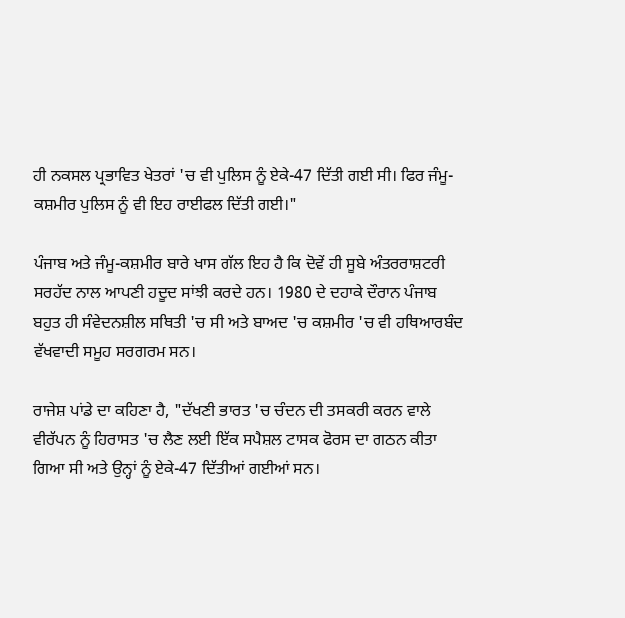ਹੀ ਨਕਸਲ ਪ੍ਰਭਾਵਿਤ ਖੇਤਰਾਂ 'ਚ ਵੀ ਪੁਲਿਸ ਨੂੰ ਏਕੇ-47 ਦਿੱਤੀ ਗਈ ਸੀ। ਫਿਰ ਜੰਮੂ-ਕਸ਼ਮੀਰ ਪੁਲਿਸ ਨੂੰ ਵੀ ਇਹ ਰਾਈਫਲ ਦਿੱਤੀ ਗਈ।"

ਪੰਜਾਬ ਅਤੇ ਜੰਮੂ-ਕਸ਼ਮੀਰ ਬਾਰੇ ਖਾਸ ਗੱਲ ਇਹ ਹੈ ਕਿ ਦੋਵੇਂ ਹੀ ਸੂਬੇ ਅੰਤਰਰਾਸ਼ਟਰੀ ਸਰਹੱਦ ਨਾਲ ਆਪਣੀ ਹਦੂਦ ਸਾਂਝੀ ਕਰਦੇ ਹਨ। 1980 ਦੇ ਦਹਾਕੇ ਦੌਰਾਨ ਪੰਜਾਬ ਬਹੁਤ ਹੀ ਸੰਵੇਦਨਸ਼ੀਲ ਸਥਿਤੀ 'ਚ ਸੀ ਅਤੇ ਬਾਅਦ 'ਚ ਕਸ਼ਮੀਰ 'ਚ ਵੀ ਹਥਿਆਰਬੰਦ ਵੱਖਵਾਦੀ ਸਮੂਹ ਸਰਗਰਮ ਸਨ।

ਰਾਜੇਸ਼ ਪਾਂਡੇ ਦਾ ਕਹਿਣਾ ਹੈ, "ਦੱਖਣੀ ਭਾਰਤ 'ਚ ਚੰਦਨ ਦੀ ਤਸਕਰੀ ਕਰਨ ਵਾਲੇ ਵੀਰੱਪਨ ਨੂੰ ਹਿਰਾਸਤ 'ਚ ਲੈਣ ਲਈ ਇੱਕ ਸਪੈਸ਼ਲ ਟਾਸਕ ਫੋਰਸ ਦਾ ਗਠਨ ਕੀਤਾ ਗਿਆ ਸੀ ਅਤੇ ਉਨ੍ਹਾਂ ਨੂੰ ਏਕੇ-47 ਦਿੱਤੀਆਂ ਗਈਆਂ ਸਨ।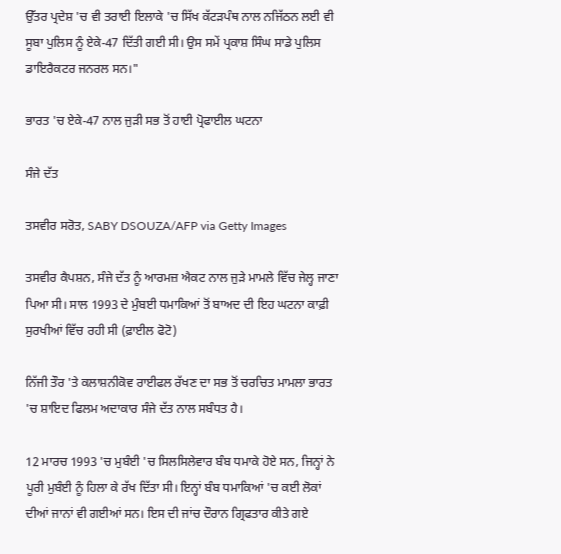ਉੱਤਰ ਪ੍ਰਦੇਸ਼ 'ਚ ਵੀ ਤਰਾਈ ਇਲਾਕੇ 'ਚ ਸਿੱਖ ਕੱਟੜਪੰਥ ਨਾਲ ਨਜਿੱਠਨ ਲਈ ਵੀ ਸੂਬਾ ਪੁਲਿਸ ਨੂੰ ਏਕੇ-47 ਦਿੱਤੀ ਗਈ ਸੀ। ਉਸ ਸਮੇਂ ਪ੍ਰਕਾਸ਼ ਸਿੰਘ ਸਾਡੇ ਪੁਲਿਸ ਡਾਇਰੈਕਟਰ ਜਨਰਲ ਸਨ।"

ਭਾਰਤ 'ਚ ਏਕੇ-47 ਨਾਲ ਜੁੜੀ ਸਭ ਤੋਂ ਹਾਈ ਪ੍ਰੋਫਾਈਲ ਘਟਨਾ

ਸੰਜੇ ਦੱਤ

ਤਸਵੀਰ ਸਰੋਤ, SABY DSOUZA/AFP via Getty Images

ਤਸਵੀਰ ਕੈਪਸ਼ਨ, ਸੰਜੇ ਦੱਤ ਨੂੰ ਆਰਮਜ਼ ਐਕਟ ਨਾਲ ਜੁੜੇ ਮਾਮਲੇ ਵਿੱਚ ਜੇਲ੍ਹ ਜਾਣਾ ਪਿਆ ਸੀ। ਸਾਲ 1993 ਦੇ ਮੁੰਬਈ ਧਮਾਕਿਆਂ ਤੋਂ ਬਾਅਦ ਦੀ ਇਹ ਘਟਨਾ ਕਾਫ਼ੀ ਸੁਰਖੀਆਂ ਵਿੱਚ ਰਹੀ ਸੀ (ਫ਼ਾਈਲ ਫੋਟੋ)

ਨਿੱਜੀ ਤੌਰ 'ਤੇ ਕਲਾਸ਼ਨੀਕੋਵ ਰਾਈਫਲ ਰੱਖਣ ਦਾ ਸਭ ਤੋਂ ਚਰਚਿਤ ਮਾਮਲਾ ਭਾਰਤ 'ਚ ਸ਼ਾਇਦ ਫਿਲਮ ਅਦਾਕਾਰ ਸੰਜੇ ਦੱਤ ਨਾਲ ਸਬੰਧਤ ਹੈ।

12 ਮਾਰਚ 1993 'ਚ ਮੁਬੰਈ 'ਚ ਸਿਲਸਿਲੇਵਾਰ ਬੰਬ ਧਮਾਕੇ ਹੋਏ ਸਨ, ਜਿਨ੍ਹਾਂ ਨੇ ਪੂਰੀ ਮੁਬੰਈ ਨੂੰ ਹਿਲਾ ਕੇ ਰੱਖ ਦਿੱਤਾ ਸੀ। ਇਨ੍ਹਾਂ ਬੰਬ ਧਮਾਕਿਆਂ 'ਚ ਕਈ ਲੋਕਾਂ ਦੀਆਂ ਜਾਨਾਂ ਵੀ ਗਈਆਂ ਸਨ। ਇਸ ਦੀ ਜਾਂਚ ਦੌਰਾਨ ਗ੍ਰਿਫਤਾਰ ਕੀਤੇ ਗਏ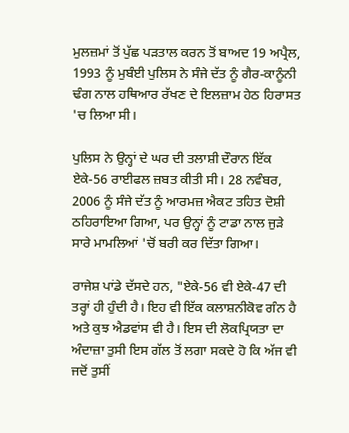ਮੁਲਜ਼ਮਾਂ ਤੋਂ ਪੁੱਛ ਪੜਤਾਲ ਕਰਨ ਤੋਂ ਬਾਅਦ 19 ਅਪ੍ਰੈਲ, 1993 ਨੂੰ ਮੁਬੰਈ ਪੁਲਿਸ ਨੇ ਸੰਜੇ ਦੱਤ ਨੂੰ ਗੈਰ-ਕਾਨੂੰਨੀ ਢੰਗ ਨਾਲ ਹਥਿਆਰ ਰੱਖਣ ਦੇ ਇਲਜ਼ਾਮ ਹੇਠ ਹਿਰਾਸਤ 'ਚ ਲਿਆ ਸੀ।

ਪੁਲਿਸ ਨੇ ਉਨ੍ਹਾਂ ਦੇ ਘਰ ਦੀ ਤਲਾਸ਼ੀ ਦੌਰਾਨ ਇੱਕ ਏਕੇ-56 ਰਾਈਫਲ ਜ਼ਬਤ ਕੀਤੀ ਸੀ। 28 ਨਵੰਬਰ, 2006 ਨੂੰ ਸੰਜੇ ਦੱਤ ਨੂੰ ਆਰਮਜ਼ ਐਕਟ ਤਹਿਤ ਦੋਸ਼ੀ ਠਹਿਰਾਇਆ ਗਿਆ, ਪਰ ਉਨ੍ਹਾਂ ਨੂੰ ਟਾਡਾ ਨਾਲ ਜੁੜੇ ਸਾਰੇ ਮਾਮਲਿਆਂ 'ਚੋਂ ਬਰੀ ਕਰ ਦਿੱਤਾ ਗਿਆ।

ਰਾਜੇਸ਼ ਪਾਂਡੇ ਦੱਸਦੇ ਹਨ, "ਏਕੇ-56 ਵੀ ਏਕੇ-47 ਦੀ ਤਰ੍ਹਾਂ ਹੀ ਹੁੰਦੀ ਹੈ। ਇਹ ਵੀ ਇੱਕ ਕਲਾਸ਼ਨੀਕੋਵ ਗੰਨ ਹੈ ਅਤੇ ਕੁਝ ਐਡਵਾਂਸ ਵੀ ਹੈ। ਇਸ ਦੀ ਲੋਕਪ੍ਰਿਯਤਾ ਦਾ ਅੰਦਾਜ਼ਾ ਤੁਸੀ ਇਸ ਗੱਲ ਤੋਂ ਲਗਾ ਸਕਦੇ ਹੋ ਕਿ ਅੱਜ ਵੀ ਜਦੋਂ ਤੁਸੀਂ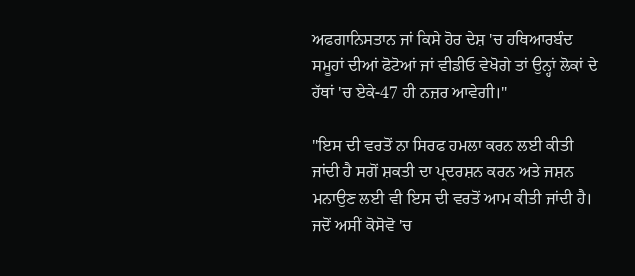ਅਫਗਾਨਿਸਤਾਨ ਜਾਂ ਕਿਸੇ ਹੋਰ ਦੇਸ਼ 'ਚ ਹਥਿਆਰਬੰਦ ਸਮੂਹਾਂ ਦੀਆਂ ਫੋਟੋਆਂ ਜਾਂ ਵੀਡੀਓ ਵੇਖੋਗੇ ਤਾਂ ਉਨ੍ਹਾਂ ਲੋਕਾਂ ਦੇ ਹੱਥਾਂ 'ਚ ਏਕੇ-47 ਹੀ ਨਜ਼ਰ ਆਵੇਗੀ।"

"ਇਸ ਦੀ ਵਰਤੋਂ ਨਾ ਸਿਰਫ ਹਮਲਾ ਕਰਨ ਲਈ ਕੀਤੀ ਜਾਂਦੀ ਹੈ ਸਗੋਂ ਸ਼ਕਤੀ ਦਾ ਪ੍ਰਦਰਸ਼ਨ ਕਰਨ ਅਤੇ ਜਸ਼ਨ ਮਨਾਉਣ ਲਈ ਵੀ ਇਸ ਦੀ ਵਰਤੋਂ ਆਮ ਕੀਤੀ ਜਾਂਦੀ ਹੈ। ਜਦੋਂ ਅਸੀਂ ਕੋਸੋਵੋ 'ਚ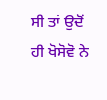ਸੀ ਤਾਂ ਉਦੋਂ ਹੀ ਖੋਸੋਵੋ ਨੇ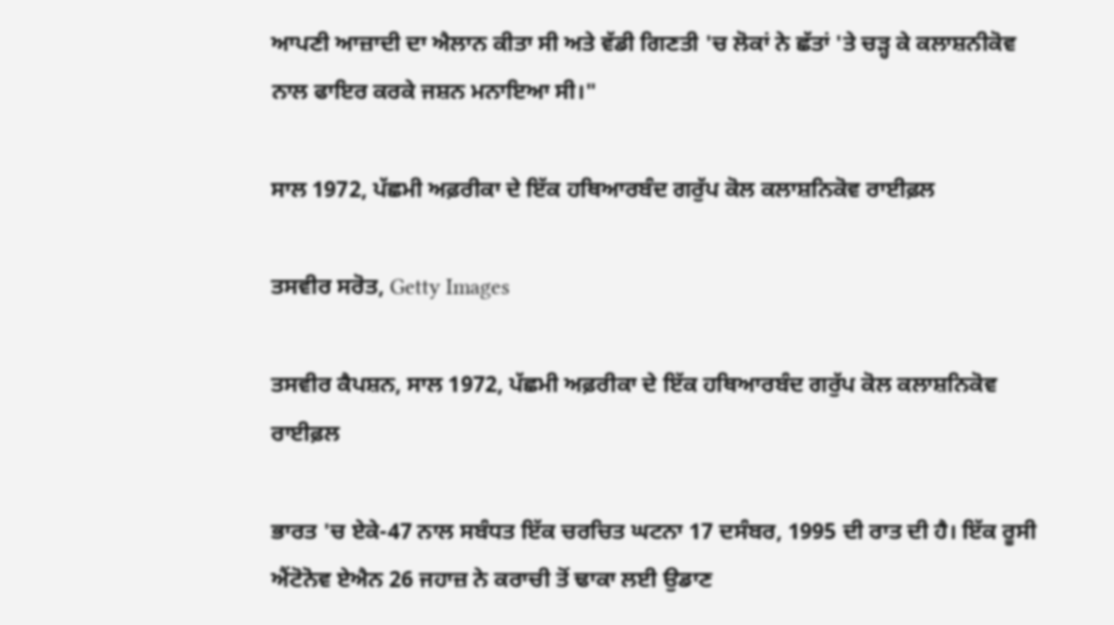ਆਪਣੀ ਆਜ਼ਾਦੀ ਦਾ ਐਲਾਨ ਕੀਤਾ ਸੀ ਅਤੇ ਵੱਡੀ ਗਿਣਤੀ 'ਚ ਲੋਕਾਂ ਨੇ ਛੱਤਾਂ 'ਤੇ ਚੜ੍ਹ ਕੇ ਕਲਾਸ਼ਨੀਕੋਵ ਨਾਲ ਫਾਇਰ ਕਰਕੇ ਜਸ਼ਨ ਮਨਾਇਆ ਸੀ।"

ਸਾਲ 1972, ਪੱਛਮੀ ਅਫ਼ਰੀਕਾ ਦੇ ਇੱਕ ਹਥਿਆਰਬੰਦ ਗਰੁੱਪ ਕੋਲ ਕਲਾਸ਼ਨਿਕੋਵ ਰਾਈਫ਼ਲ

ਤਸਵੀਰ ਸਰੋਤ, Getty Images

ਤਸਵੀਰ ਕੈਪਸ਼ਨ, ਸਾਲ 1972, ਪੱਛਮੀ ਅਫ਼ਰੀਕਾ ਦੇ ਇੱਕ ਹਥਿਆਰਬੰਦ ਗਰੁੱਪ ਕੋਲ ਕਲਾਸ਼ਨਿਕੋਵ ਰਾਈਫ਼ਲ

ਭਾਰਤ 'ਚ ਏਕੇ-47 ਨਾਲ ਸਬੰਧਤ ਇੱਕ ਚਰਚਿਤ ਘਟਨਾ 17 ਦਸੰਬਰ, 1995 ਦੀ ਰਾਤ ਦੀ ਹੈ। ਇੱਕ ਰੂਸੀ ਐਂਟੋਨੋਵ ਏਐਨ 26 ਜਹਾਜ਼ ਨੇ ਕਰਾਚੀ ਤੋਂ ਢਾਕਾ ਲਈ ਉਡਾਣ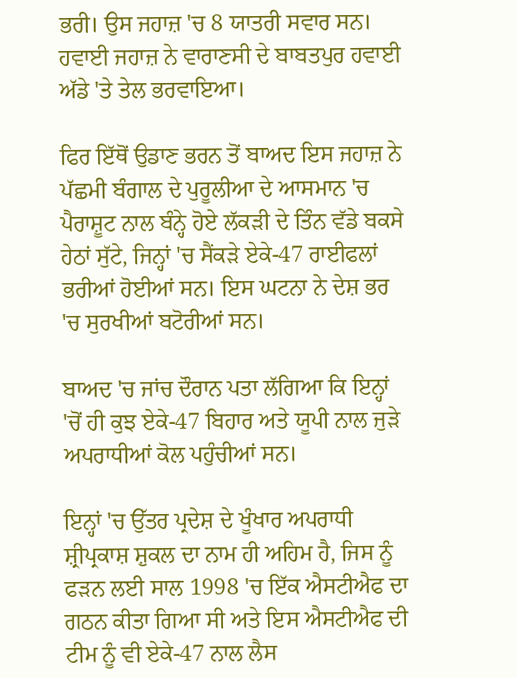ਭਰੀ। ਉਸ ਜਹਾਜ਼ 'ਚ 8 ਯਾਤਰੀ ਸਵਾਰ ਸਨ। ਹਵਾਈ ਜਹਾਜ਼ ਨੇ ਵਾਰਾਣਸੀ ਦੇ ਬਾਬਤਪੁਰ ਹਵਾਈ ਅੱਡੇ 'ਤੇ ਤੇਲ ਭਰਵਾਇਆ।

ਫਿਰ ਇੱਥੋਂ ਉਡਾਣ ਭਰਨ ਤੋਂ ਬਾਅਦ ਇਸ ਜਹਾਜ਼ ਨੇ ਪੱਛਮੀ ਬੰਗਾਲ ਦੇ ਪੁਰੂਲੀਆ ਦੇ ਆਸਮਾਨ 'ਚ ਪੈਰਾਸ਼ੂਟ ਨਾਲ ਬੰਨ੍ਹੇ ਹੋਏ ਲੱਕੜੀ ਦੇ ਤਿੰਨ ਵੱਡੇ ਬਕਸੇ ਹੇਠਾਂ ਸੁੱਟੇ, ਜਿਨ੍ਹਾਂ 'ਚ ਸੈਂਕੜੇ ਏਕੇ-47 ਰਾਈਫਲਾਂ ਭਰੀਆਂ ਹੋਈਆਂ ਸਨ। ਇਸ ਘਟਨਾ ਨੇ ਦੇਸ਼ ਭਰ 'ਚ ਸੁਰਖੀਆਂ ਬਟੋਰੀਆਂ ਸਨ।

ਬਾਅਦ 'ਚ ਜਾਂਚ ਦੌਰਾਨ ਪਤਾ ਲੱਗਿਆ ਕਿ ਇਨ੍ਹਾਂ 'ਚੋਂ ਹੀ ਕੁਝ ਏਕੇ-47 ਬਿਹਾਰ ਅਤੇ ਯੂਪੀ ਨਾਲ ਜੁੜੇ ਅਪਰਾਧੀਆਂ ਕੋਲ ਪਹੁੰਚੀਆਂ ਸਨ।

ਇਨ੍ਹਾਂ 'ਚ ਉੱਤਰ ਪ੍ਰਦੇਸ਼ ਦੇ ਖੂੰਖਾਰ ਅਪਰਾਧੀ ਸ਼੍ਰੀਪ੍ਰਕਾਸ਼ ਸ਼ੁਕਲ ਦਾ ਨਾਮ ਹੀ ਅਹਿਮ ਹੈ, ਜਿਸ ਨੂੰ ਫੜਨ ਲਈ ਸਾਲ 1998 'ਚ ਇੱਕ ਐਸਟੀਐਫ ਦਾ ਗਠਨ ਕੀਤਾ ਗਿਆ ਸੀ ਅਤੇ ਇਸ ਐਸਟੀਐਫ ਦੀ ਟੀਮ ਨੂੰ ਵੀ ਏਕੇ-47 ਨਾਲ ਲੈਸ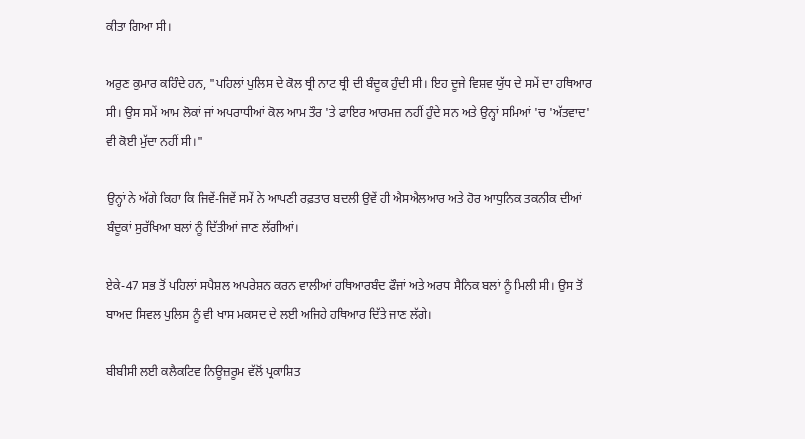ਕੀਤਾ ਗਿਆ ਸੀ।

ਅਰੁਣ ਕੁਮਾਰ ਕਹਿੰਦੇ ਹਨ, "ਪਹਿਲਾਂ ਪੁਲਿਸ ਦੇ ਕੋਲ ਥ੍ਰੀ ਨਾਟ ਥ੍ਰੀ ਦੀ ਬੰਦੂਕ ਹੁੰਦੀ ਸੀ। ਇਹ ਦੂਜੇ ਵਿਸ਼ਵ ਯੁੱਧ ਦੇ ਸਮੇਂ ਦਾ ਹਥਿਆਰ ਸੀ। ਉਸ ਸਮੇਂ ਆਮ ਲੋਕਾਂ ਜਾਂ ਅਪਰਾਧੀਆਂ ਕੋਲ ਆਮ ਤੌਰ 'ਤੇ ਫਾਇਰ ਆਰਮਜ਼ ਨਹੀਂ ਹੁੰਦੇ ਸਨ ਅਤੇ ਉਨ੍ਹਾਂ ਸਮਿਆਂ 'ਚ 'ਅੱਤਵਾਦ' ਵੀ ਕੋਈ ਮੁੱਦਾ ਨਹੀਂ ਸੀ।"

ਉਨ੍ਹਾਂ ਨੇ ਅੱਗੇ ਕਿਹਾ ਕਿ ਜਿਵੇਂ-ਜਿਵੇਂ ਸਮੇਂ ਨੇ ਆਪਣੀ ਰਫ਼ਤਾਰ ਬਦਲੀ ਉਵੇਂ ਹੀ ਐਸਐਲਆਰ ਅਤੇ ਹੋਰ ਆਧੁਨਿਕ ਤਕਨੀਕ ਦੀਆਂ ਬੰਦੂਕਾਂ ਸੁਰੱਖਿਆ ਬਲਾਂ ਨੂੰ ਦਿੱਤੀਆਂ ਜਾਣ ਲੱਗੀਆਂ।

ਏਕੇ-47 ਸਭ ਤੋਂ ਪਹਿਲਾਂ ਸਪੈਸ਼ਲ ਅਪਰੇਸ਼ਨ ਕਰਨ ਵਾਲੀਆਂ ਹਥਿਆਰਬੰਦ ਫੌਜਾਂ ਅਤੇ ਅਰਧ ਸੈਨਿਕ ਬਲਾਂ ਨੂੰ ਮਿਲੀ ਸੀ। ਉਸ ਤੋਂ ਬਾਅਦ ਸਿਵਲ ਪੁਲਿਸ ਨੂੰ ਵੀ ਖਾਸ ਮਕਸਦ ਦੇ ਲਈ ਅਜਿਹੇ ਹਥਿਆਰ ਦਿੱਤੇ ਜਾਣ ਲੱਗੇ।

ਬੀਬੀਸੀ ਲਈ ਕਲੈਕਟਿਵ ਨਿਊਜ਼ਰੂਮ ਵੱਲੋਂ ਪ੍ਰਕਾਸ਼ਿਤ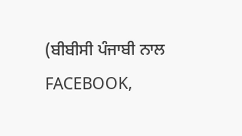(ਬੀਬੀਸੀ ਪੰਜਾਬੀ ਨਾਲ FACEBOOK,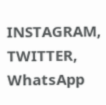INSTAGRAM, TWITTER, WhatsApp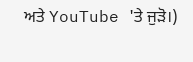ਅਤੇ YouTube 'ਤੇ ਜੁੜੋ।)